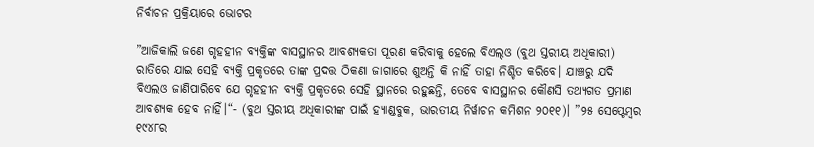ନିର୍ବାଚନ ପ୍ରକ୍ରିୟାରେ ଭୋଟର

”ଆଜିକାଲି ଜଣେ ଗୃହହୀନ ବ୍ୟକ୍ତିଙ୍କ ବାସସ୍ଥାନର ଆବଶ୍ୟକତା ପୂରଣ କରିବାକୁ ହେଲେ ବିଏଲ୍‌ଓ (ବୁଥ ସ୍ତରୀୟ ଅଧିକାରୀ) ରାତିରେ ଯାଇ ସେହି ବ୍ୟକ୍ତି ପ୍ରକୃତରେ ତାଙ୍କ ପ୍ରଦତ୍ତ ଠିକଣା ଜାଗାରେ ଶୁଅନ୍ତି କି ନାହିଁ ତାହା ନିଶ୍ଚିତ କରିବେ। ଯାଞ୍ଚରୁ ଯଦି ବିଏଲଓ ଜାଣିପାରିବେ ଯେ ଗୃହହୀନ ବ୍ୟକ୍ତି ପ୍ରକୃତରେ ସେହି ସ୍ଥାନରେ ରହୁଛନ୍ତି, ତେବେ ବାସସ୍ଥାନର କୌଣସି ତଥ୍ୟଗତ ପ୍ରମାଣ ଆବଶ୍ୟକ ହେବ ନାହିଁ।“- (ବୁଥ ସ୍ତରୀୟ ଅଧିକାରୀଙ୍କ ପାଇଁ ହ୍ୟାଣ୍ଡବୁକ, ଭାରତୀୟ ନିର୍ୱାଚନ କମିଶନ ୨୦୧୧)। ”୨୫ ସେପ୍ଟେମ୍ୱର ୧୯୪୮ର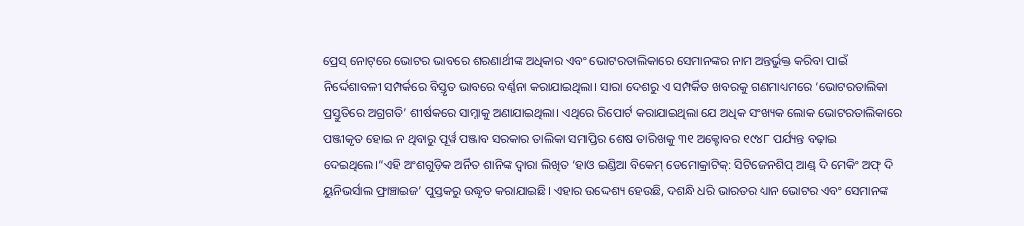ପ୍ରେସ୍‌ ନୋଟ୍‌ରେ ଭୋଟର ଭାବରେ ଶରଣାର୍ଥୀଙ୍କ ଅଧିକାର ଏବଂ ଭୋଟରତାଲିକାରେ ସେମାନଙ୍କର ନାମ ଅନ୍ତର୍ଭୁକ୍ତ କରିବା ପାଇଁ ନିର୍ଦ୍ଦେଶାବଳୀ ସମ୍ପର୍କରେ ବିସ୍ତୃତ ଭାବରେ ବର୍ଣ୍ଣନା କରାଯାଇଥିଲା। ସାରା ଦେଶରୁ ଏ ସମ୍ପର୍କିତ ଖବରକୁ ଗଣମାଧ୍ୟମରେ ‘ଭୋଟରତାଲିକା ପ୍ରସ୍ତୁତିରେ ଅଗ୍ରଗତି’ ଶୀର୍ଷକରେ ସାମ୍ନାକୁ ଅଣାଯାଇଥିଲା। ଏଥିରେ ରିପୋର୍ଟ କରାଯାଇଥିଲା ଯେ ଅଧିକ ସଂଖ୍ୟକ ଲୋକ ଭୋଟରତାଲିକାରେ ପଞ୍ଜୀକୃତ ହୋଇ ନ ଥିବାରୁ ପୂର୍ୱ ପଞ୍ଜାବ ସରକାର ତାଲିକା ସମାପ୍ତିର ଶେଷ ତାରିଖକୁ ୩୧ ଅକ୍ଟୋବର ୧୯୪୮ ପର୍ଯ୍ୟନ୍ତ ବଢ଼ାଇ ଦେଇଥିଲେ।“ଏହି ଅଂଶଗୁଡ଼ିକ ଅର୍ନିତ ଶାନିଙ୍କ ଦ୍ୱାରା ଲିଖିତ ‘ହାଓ ଇଣ୍ଡିଆ ବିକେମ୍‌ ଡେମୋକ୍ରାଟିକ୍‌: ସିଟିଜେନଶିପ୍‌ ଆଣ୍ଡ୍‌ ଦି ମେକିଂ ଅଫ୍‌ ଦି ୟୁନିଭର୍ସାଲ ଫ୍ରାଞ୍ଚାଇଜ’ ପୁସ୍ତକରୁ ଉଦ୍ଧୃତ କରାଯାଇଛି। ଏହାର ଉଦ୍ଦେଶ୍ୟ ହେଉଛି, ଦଶନ୍ଧି ଧରି ଭାରତର ଧ୍ୟାନ ଭୋଟର ଏବଂ ସେମାନଙ୍କ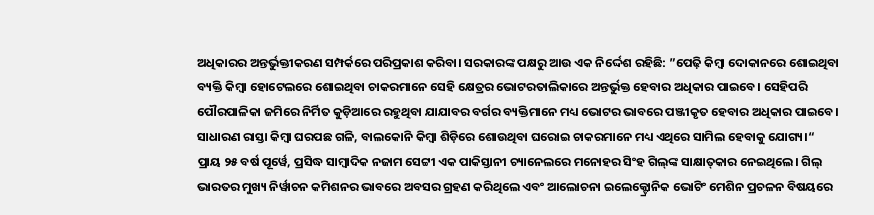ଅଧିକାରର ଅନ୍ତର୍ଭୁକ୍ତୀକରଣ ସମ୍ପର୍କରେ ପରିପ୍ରକାଶ କରିବା। ସରକାରଙ୍କ ପକ୍ଷରୁ ଆଉ ଏକ ନିର୍ଦ୍ଦେଶ ରହିଛି: ”ପେଢ଼ି କିମ୍ୱା ଦୋକାନରେ ଶୋଇଥିବା ବ୍ୟକ୍ତି କିମ୍ୱା ହୋଟେଲରେ ଶୋଇଥିବା ଚାକରମାନେ ସେହି କ୍ଷେତ୍ରର ଭୋଟରତାଲିକାରେ ଅନ୍ତର୍ଭୁକ୍ତ ହେବାର ଅଧିକାର ପାଇବେ। ସେହିପରି ପୌରପାଳିକା ଜମିରେ ନିର୍ମିତ କୁଡ଼ିଆରେ ରହୁଥିବା ଯାଯାବର ବର୍ଗର ବ୍ୟକ୍ତିମାନେ ମଧ୍ୟ ଭୋଟର ଭାବରେ ପଞ୍ଜୀକୃତ ହେବାର ଅଧିକାର ପାଇବେ। ସାଧାରଣ ରାସ୍ତା କିମ୍ୱା ଘରପଛ ଗଳି, ବାଲକୋନି କିମ୍ୱା ଶିଡ଼ିରେ ଶୋଉଥିବା ଘରୋଇ ଚାକରମାନେ ମଧ୍ୟ ଏଥିରେ ସାମିଲ ହେବାକୁ ଯୋଗ୍ୟ।“
ପ୍ରାୟ ୨୫ ବର୍ଷ ପୂର୍ୱେ, ପ୍ରସିଦ୍ଧ ସାମ୍ୱାଦିକ ନଜାମ ସେଟ୍ଟୀ ଏକ ପାକିସ୍ତାନୀ ଚ୍ୟାନେଲରେ ମନୋହର ସିଂହ ଗିଲ୍‌ଙ୍କ ସାକ୍ଷାତ୍‌କାର ନେଇଥିଲେ। ଗିଲ୍‌ ଭାରତର ମୁଖ୍ୟ ନିର୍ୱାଚନ କମିଶନର ଭାବରେ ଅବସର ଗ୍ରହଣ କରିଥିଲେ ଏବଂ ଆଲୋଚନା ଇଲେକ୍ଟ୍ରୋନିକ ଭୋଟିଂ ମେଶିନ ପ୍ରଚଳନ ବିଷୟରେ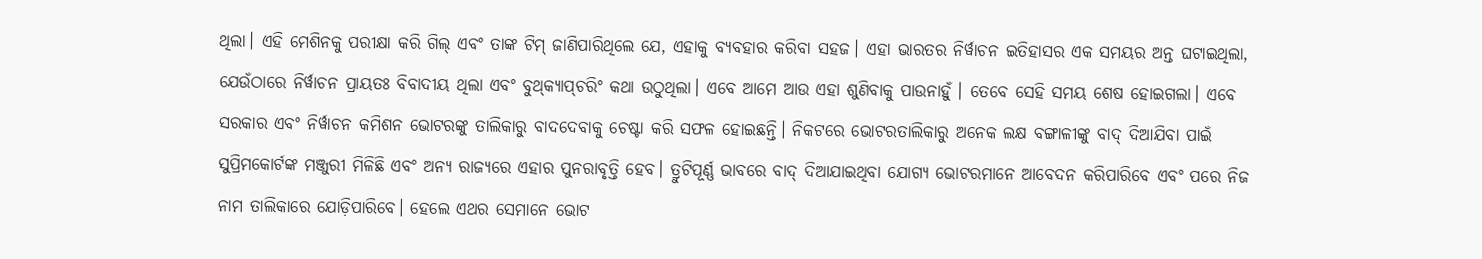ଥିଲା। ଏହି ମେଶିନକୁ ପରୀକ୍ଷା କରି ଗିଲ୍‌ ଏବଂ ତାଙ୍କ ଟିମ୍‌ ଜାଣିପାରିଥିଲେ ଯେ, ଏହାକୁ ବ୍ୟବହାର କରିବା ସହଜ। ଏହା ଭାରତର ନିର୍ୱାଚନ ଇତିହାସର ଏକ ସମୟର ଅନ୍ତ ଘଟାଇଥିଲା, ଯେଉଁଠାରେ ନିର୍ୱାଚନ ପ୍ରାୟତଃ ବିବାଦୀୟ ଥିଲା ଏବଂ ବୁଥ୍‌କ୍ୟାପ୍‌ଚରିଂ କଥା ଉଠୁଥିଲା। ଏବେ ଆମେ ଆଉ ଏହା ଶୁଣିବାକୁ ପାଉନାହୁଁ । ତେବେ ସେହି ସମୟ ଶେଷ ହୋଇଗଲା। ଏବେ ସରକାର ଏବଂ ନିର୍ୱାଚନ କମିଶନ ଭୋଟରଙ୍କୁ ତାଲିକାରୁ ବାଦଦେବାକୁ ଚେଷ୍ଟା କରି ସଫଳ ହୋଇଛନ୍ତି। ନିକଟରେ ଭୋଟରତାଲିକାରୁ ଅନେକ ଲକ୍ଷ ବଙ୍ଗାଳୀଙ୍କୁ ବାଦ୍‌ ଦିଆଯିବା ପାଇଁ ସୁପ୍ରିମକୋର୍ଟଙ୍କ ମଞ୍ଜୁରୀ ମିଳିଛି ଏବଂ ଅନ୍ୟ ରାଜ୍ୟରେ ଏହାର ପୁନରାବୃତ୍ତି ହେବ। ତ୍ରୁଟିପୂର୍ଣ୍ଣ ଭାବରେ ବାଦ୍‌ ଦିଆଯାଇଥିବା ଯୋଗ୍ୟ ଭୋଟରମାନେ ଆବେଦନ କରିପାରିବେ ଏବଂ ପରେ ନିଜ ନାମ ତାଲିକାରେ ଯୋଡ଼ିପାରିବେ। ହେଲେ ଏଥର ସେମାନେ ଭୋଟ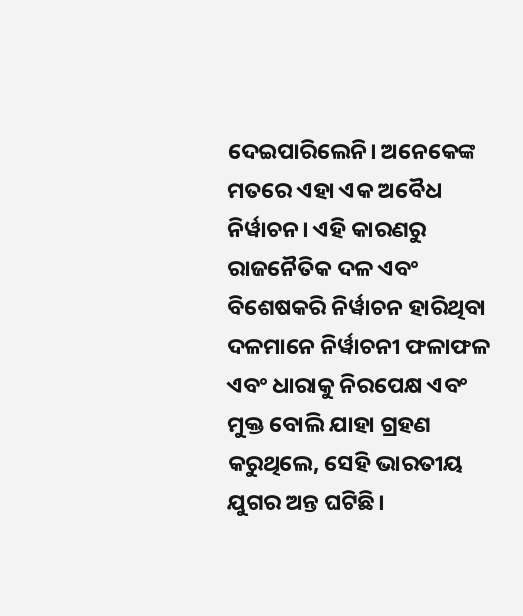ଦେଇପାରିଲେନି। ଅନେକେଙ୍କ ମତରେ ଏହା ଏକ ଅବୈଧ ନିର୍ୱାଚନ। ଏହି କାରଣରୁ ରାଜନୈତିକ ଦଳ ଏବଂ ବିଶେଷକରି ନିର୍ୱାଚନ ହାରିଥିବା ଦଳମାନେ ନିର୍ୱାଚନୀ ଫଳାଫଳ ଏବଂ ଧାରାକୁ ନିରପେକ୍ଷ ଏବଂ ମୁକ୍ତ ବୋଲି ଯାହା ଗ୍ରହଣ କରୁଥିଲେ, ସେହି ଭାରତୀୟ ଯୁଗର ଅନ୍ତ ଘଟିଛି।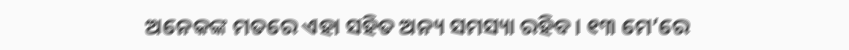ଅନେକଙ୍କ ମତରେ ଏହା ସହିତ ଅନ୍ୟ ସମସ୍ୟା ରହିବ। ୧୩ ମେ’ରେ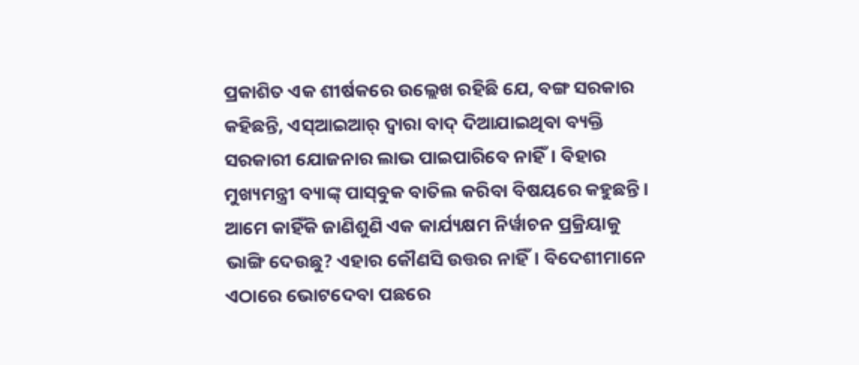ପ୍ରକାଶିତ ଏକ ଶୀର୍ଷକରେ ଉଲ୍ଲେଖ ରହିଛି ଯେ, ବଙ୍ଗ ସରକାର କହିଛନ୍ତି, ଏସ୍‌ଆଇଆର୍‌ ଦ୍ୱାରା ବାଦ୍‌ ଦିଆଯାଇଥିବା ବ୍ୟକ୍ତି ସରକାରୀ ଯୋଜନାର ଲାଭ ପାଇପାରିବେ ନାହିଁ। ବିହାର ମୁଖ୍ୟମନ୍ତ୍ରୀ ବ୍ୟାଙ୍କ୍‌ ପାସ୍‌ବୁକ ବାତିଲ କରିବା ବିଷୟରେ କହୁଛନ୍ତି।
ଆମେ କାହିଁକି ଜାଣିଶୁଣି ଏକ କାର୍ଯ୍ୟକ୍ଷମ ନିର୍ୱାଚନ ପ୍ରକ୍ରିୟାକୁ ଭାଙ୍ଗି ଦେଉଛୁ? ଏହାର କୌଣସି ଉତ୍ତର ନାହିଁ। ବିଦେଶୀମାନେ ଏଠାରେ ଭୋଟଦେବା ପଛରେ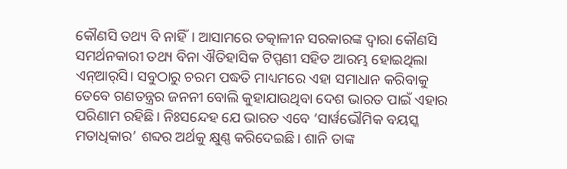କୌଣସି ତଥ୍ୟ ବି ନାହିଁ। ଆସାମରେ ତତ୍କାଳୀନ ସରକାରଙ୍କ ଦ୍ୱାରା କୌଣସି ସମର୍ଥନକାରୀ ତଥ୍ୟ ବିନା ଐତିହାସିକ ଟିପ୍ପଣୀ ସହିତ ଆରମ୍ଭ ହୋଇଥିଲା ଏନ୍‌ଆର୍‌ସି। ସବୁଠାରୁ ଚରମ ପଦ୍ଧତି ମାଧ୍ୟମରେ ଏହା ସମାଧାନ କରିବାକୁ ତେବେ ଗଣତନ୍ତ୍ରର ଜନନୀ ବୋଲି କୁହାଯାଉଥିବା ଦେଶ ଭାରତ ପାଇଁ ଏହାର ପରିଣାମ ରହିଛି। ନିଃସନ୍ଦେହ ଯେ ଭାରତ ଏବେ ‘ସାର୍ୱଭୌମିକ ବୟସ୍କ ମତାଧିକାର’ ଶବ୍ଦର ଅର୍ଥକୁ କ୍ଷୁଣ୍ଣ କରିଦେଇଛି। ଶାନି ତାଙ୍କ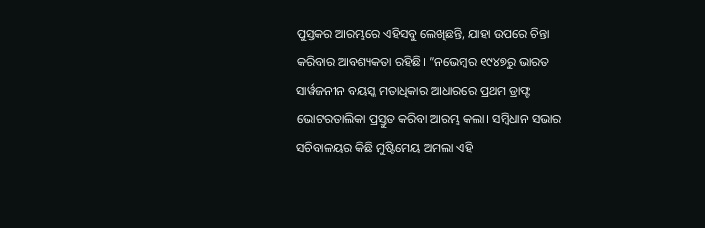ପୁସ୍ତକର ଆରମ୍ଭରେ ଏହିସବୁ ଲେଖିଛନ୍ତି, ଯାହା ଉପରେ ଚିନ୍ତା କରିବାର ଆବଶ୍ୟକତା ରହିଛି। ”ନଭେମ୍ୱର ୧୯୪୭ରୁ ଭାରତ ସାର୍ୱଜନୀନ ବୟସ୍କ ମତାଧିକାର ଆଧାରରେ ପ୍ରଥମ ଡ୍ରାଫ୍ଟ ଭୋଟରତାଲିକା ପ୍ରସ୍ତୁତ କରିବା ଆରମ୍ଭ କଲା। ସମ୍ୱିଧାନ ସଭାର ସଚିବାଳୟର କିଛି ମୁଷ୍ଟିମେୟ ଅମଲା ଏହି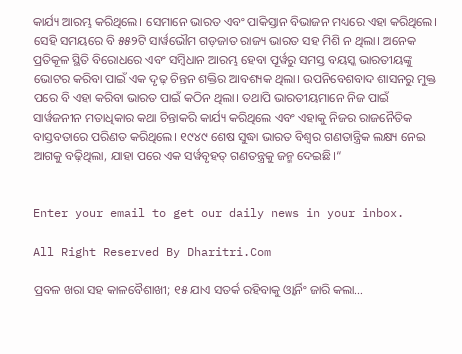କାର୍ଯ୍ୟ ଆରମ୍ଭ କରିଥିଲେ। ସେମାନେ ଭାରତ ଏବଂ ପାକିସ୍ତାନ ବିଭାଜନ ମଧ୍ୟରେ ଏହା କରିଥିଲେ। ସେହି ସମୟରେ ବି ୫୫୨ଟି ସାର୍ୱଭୌମ ଗଡ଼ଜାତ ରାଜ୍ୟ ଭାରତ ସହ ମିଶି ନ ଥିଲା। ଅନେକ ପ୍ରତିକୂଳ ସ୍ଥିତି ବିରୋଧରେ ଏବଂ ସମ୍ୱିଧାନ ଆରମ୍ଭ ହେବା ପୂର୍ୱରୁ ସମସ୍ତ ବୟସ୍କ ଭାରତୀୟଙ୍କୁ ଭୋଟର କରିବା ପାଇଁ ଏକ ଦୃଢ଼ ଚିନ୍ତନ ଶକ୍ତିର ଆବଶ୍ୟକ ଥିଲା। ଉପନିବେଶବାଦ ଶାସନରୁ ମୁକ୍ତ ପରେ ବି ଏହା କରିବା ଭାରତ ପାଇଁ କଠିନ ଥିଲା। ତଥାପି ଭାରତୀୟମାନେ ନିଜ ପାଇଁ ସାର୍ୱଜନୀନ ମତାଧିକାର କଥା ଚିନ୍ତାକରି କାର୍ଯ୍ୟ କରିଥିଲେ ଏବଂ ଏହାକୁ ନିଜର ରାଜନୈତିକ ବାସ୍ତବତାରେ ପରିଣତ କରିଥିଲେ। ୧୯୪୯ ଶେଷ ସୁଦ୍ଧା ଭାରତ ବିଶ୍ୱର ଗଣତାନ୍ତ୍ରିକ ଲକ୍ଷ୍ୟ ନେଇ ଆଗକୁ ବଢ଼ିଥିଲା, ଯାହା ପରେ ଏକ ସର୍ୱବୃହତ୍‌ ଗଣତନ୍ତ୍ରକୁ ଜନ୍ମ ଦେଇଛି।“


Enter your email to get our daily news in your inbox.

All Right Reserved By Dharitri.Com

ପ୍ରବଳ ଖରା ସହ କାଳବୈଶାଖୀ; ୧୫ ଯାଏ ସତର୍କ ରହିବାକୁ ଓ୍ବାର୍ନିଂ ଜାରି କଲା…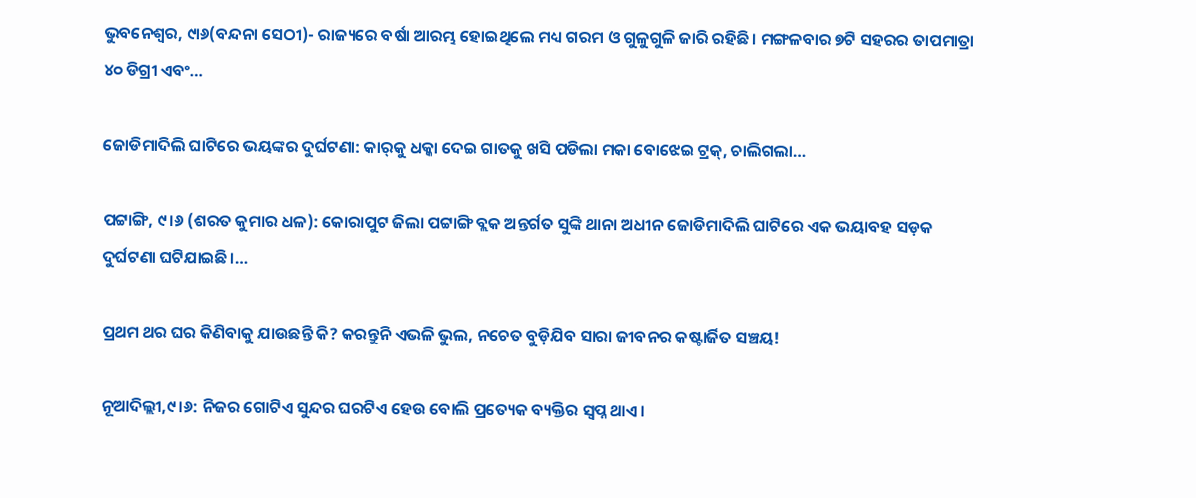ଭୁବନେଶ୍ୱର, ୯ା୬(ବନ୍ଦନା ସେଠୀ)- ରାଜ୍ୟରେ ବର୍ଷା ଆରମ୍ଭ ହୋଇଥିଲେ ମଧ୍ୟ ଗରମ ଓ ଗୁଳୁଗୁଳି ଜାରି ରହିଛି। ମଙ୍ଗଳବାର ୭ଟି ସହରର ତାପମାତ୍ରା ୪୦ ଡିଗ୍ରୀ ଏବଂ…

ଜୋଡିମାଦିଲି ଘାଟିରେ ଭୟଙ୍କର ଦୁର୍ଘଟଣା: କାର୍‌କୁ ଧକ୍କା ଦେଇ ଗାତକୁ ଖସି ପଡିଲା ମକା ବୋଝେଇ ଟ୍ରକ୍, ଚାଲିଗଲା…

ପଟ୍ଟାଙ୍ଗି, ୯।୬ (ଶରତ କୁମାର ଧଳ): କୋରାପୁଟ ଜିଲା ପଟ୍ଟାଙ୍ଗି ବ୍ଲକ ଅନ୍ତର୍ଗତ ସୁଙ୍କି ଥାନା ଅଧୀନ ଜୋଡିମାଦିଲି ଘାଟିରେ ଏକ ଭୟାବହ ସଡ଼କ ଦୁର୍ଘଟଣା ଘଟିଯାଇଛି।…

ପ୍ରଥମ ଥର ଘର କିଣିବାକୁ ଯାଉଛନ୍ତି କି? କରନ୍ତୁନି ଏଭଳି ଭୁଲ, ନଚେତ ବୁଡ଼ିଯିବ ସାରା ଜୀବନର କଷ୍ଟାର୍ଜିତ ସଞ୍ଚୟ!

ନୂଆଦିଲ୍ଲୀ,୯।୬: ନିଜର ଗୋଟିଏ ସୁନ୍ଦର ଘରଟିଏ ହେଉ ବୋଲି ପ୍ରତ୍ୟେକ ବ୍ୟକ୍ତିର ସ୍ବପ୍ନ ଥାଏ।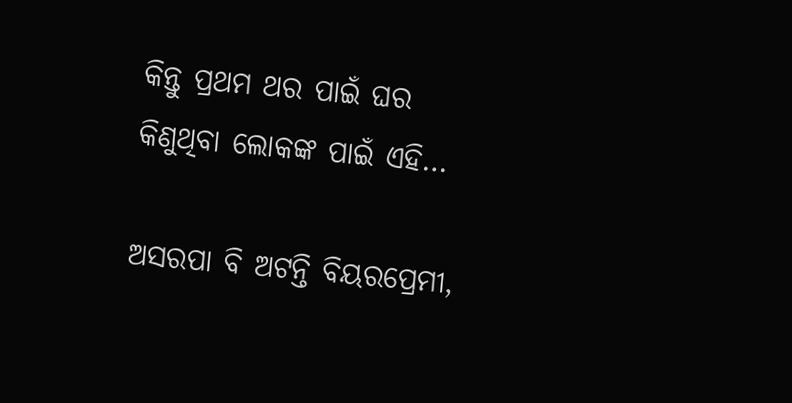କିନ୍ତୁ ପ୍ରଥମ ଥର ପାଇଁ ଘର କିଣୁଥିବା ଲୋକଙ୍କ ପାଇଁ ଏହି…

ଅସରପା ବି ଅଟନ୍ତି ବିୟରପ୍ରେମୀ,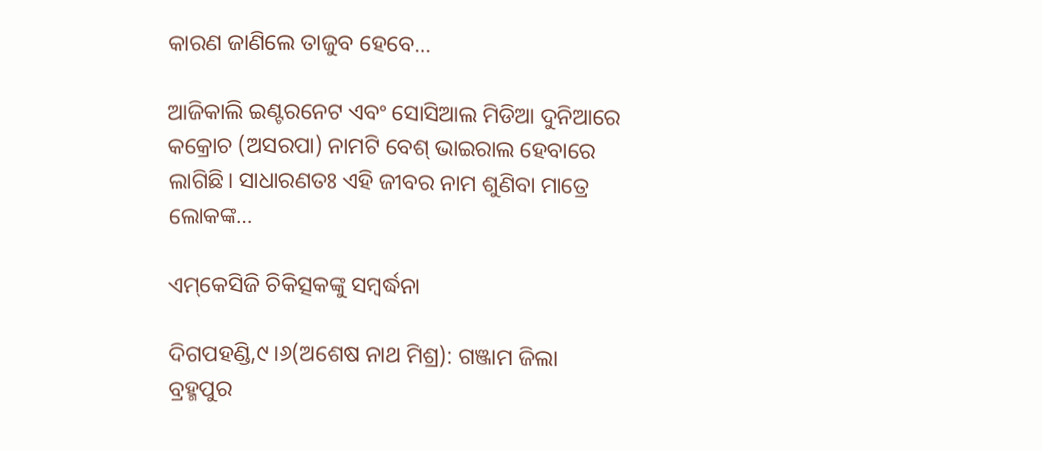କାରଣ ଜାଣିଲେ ତାଜୁବ ହେବେ…

ଆଜିକାଲି ଇଣ୍ଟରନେଟ ଏବଂ ସୋସିଆଲ ମିଡିଆ ଦୁନିଆରେ କକ୍ରୋଚ (ଅସରପା) ନାମଟି ବେଶ୍‌ ଭାଇରାଲ ହେବାରେ ଲାଗିଛି। ସାଧାରଣତଃ ଏହି ଜୀବର ନାମ ଶୁଣିବା ମାତ୍ରେ ଲୋକଙ୍କ…

ଏମ୍‌କେସିଜି ଚିକିତ୍ସକଙ୍କୁ ସମ୍ବର୍ଦ୍ଧନା

ଦିଗପହଣ୍ଡି,୯।୬(ଅଶେଷ ନାଥ ମିଶ୍ର): ଗଞ୍ଜାମ ଜିଲା ବ୍ରହ୍ମପୁର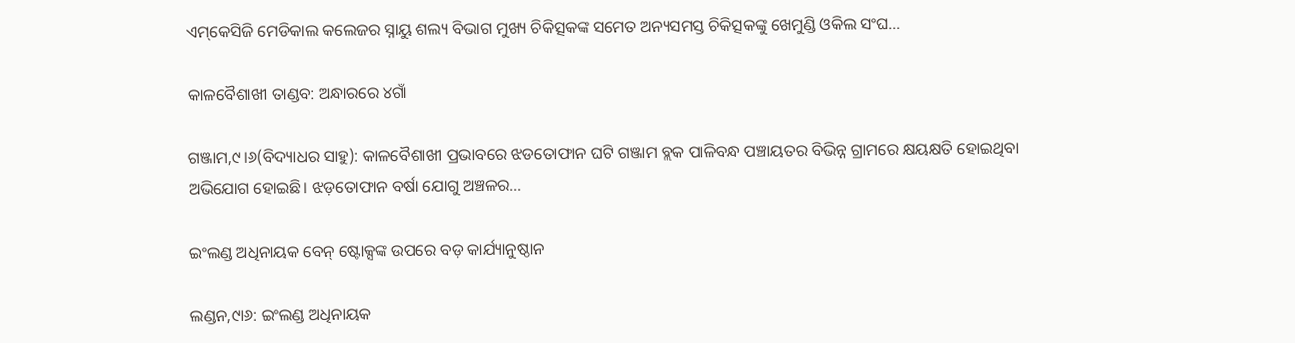ଏମ୍‌କେସିଜି ମେଡିକାଲ କଲେଜର ସ୍ନାୟୁ ଶଲ୍ୟ ବିଭାଗ ମୁଖ୍ୟ ଚିକିତ୍ସକଙ୍କ ସମେତ ଅନ୍ୟସମସ୍ତ ଚିକିତ୍ସକଙ୍କୁ ଖେମୁଣ୍ଡି ଓକିଲ ସଂଘ…

କାଳବୈଶାଖୀ ତାଣ୍ଡବ: ଅନ୍ଧାରରେ ୪ଗାଁ

ଗଞ୍ଜାମ,୯।୬(ବିଦ୍ୟାଧର ସାହୁ): କାଳବୈଶାଖୀ ପ୍ରଭାବରେ ଝଡତୋଫାନ ଘଟି ଗଞ୍ଜାମ ବ୍ଲକ ପାଳିବନ୍ଧ ପଞ୍ଚାୟତର ବିଭିନ୍ନ ଗ୍ରାମରେ କ୍ଷୟକ୍ଷତି ହୋଇଥିବା ଅଭିଯୋଗ ହୋଇଛି। ଝଡ଼ତୋଫାନ ବର୍ଷା ଯୋଗୁ ଅଞ୍ଚଳର…

ଇଂଲଣ୍ଡ ଅଧିନାୟକ ବେନ୍‌ ଷ୍ଟୋକ୍ସଙ୍କ ଉପରେ ବଡ଼ କାର୍ଯ୍ୟାନୁଷ୍ଠାନ

ଲଣ୍ଡନ,୯ା୬: ଇଂଲଣ୍ଡ ଅଧିନାୟକ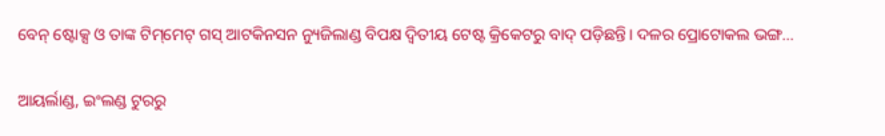ବେନ୍‌ ଷ୍ଟୋକ୍ସ ଓ ତାଙ୍କ ଟିମ୍‌ମେଟ୍‌ ଗସ୍‌ ଆଟକିନସନ ନ୍ୟୁଜିଲାଣ୍ଡ ବିପକ୍ଷ ଦ୍ୱିତୀୟ ଟେଷ୍ଟ କ୍ରିକେଟରୁ ବାଦ୍‌ ପଡ଼ିଛନ୍ତି। ଦଳର ପ୍ରୋଟୋକଲ ଭଙ୍ଗ…

ଆୟର୍ଲାଣ୍ଡ, ଇଂଲଣ୍ଡ ଟୁରରୁ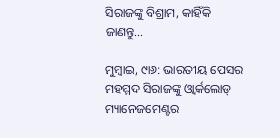ସିରାଜଙ୍କୁ ବିଶ୍ରାମ, କାହିଁକି ଜାଣନ୍ତୁ…

ମୁମ୍ବାଇ, ୯ା୬: ଭାରତୀୟ ପେସର ମହମ୍ମଦ ସିରାଜଙ୍କୁ ଓ୍ବାର୍କଲୋଡ୍‌ ମ୍ୟାନେଜମେଣ୍ଟର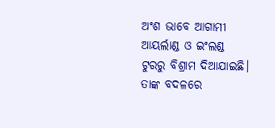ଅଂଶ ଭାବେ ଆଗାମୀ ଆୟର୍ଲାଣ୍ଡ ଓ ଇଂଲଣ୍ଡ ଟୁରରୁ ବିଶ୍ରାମ ଦିଆଯାଇଛି। ତାଙ୍କ ବଦଳରେ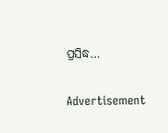ପ୍ରସିଦ୍ଧ…

Advertisement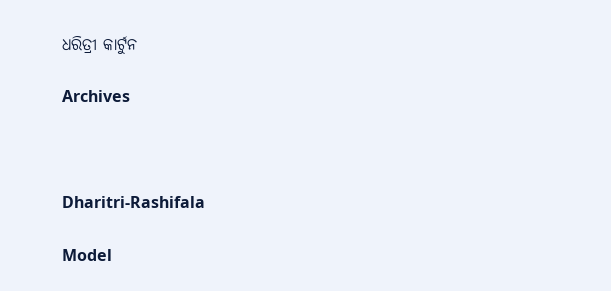ଧରିତ୍ରୀ କାର୍ଟୁନ

Archives



Dharitri-Rashifala

Model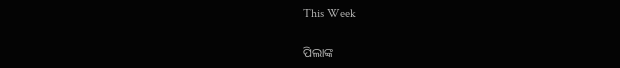This Week

ପିଲାଙ୍କ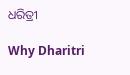ଧରିତ୍ରୀ

Why Dharitri